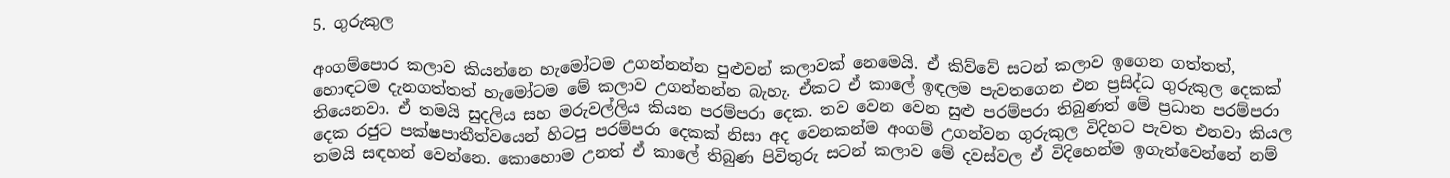5. ගුරුකුල

අංගම්පොර කලාව කියන්නෙ හැමෝටම උගන්නන්න පුළුවන් කලාවක් නෙමෙයි. ඒ කිව්වේ සටන් කලාව ඉගෙන ගත්තත්, හොඳටම දැනගත්තත් හැමෝටම මේ කලාව උගන්නන්න බැහැ. ඒකට ඒ කාලේ ඉඳලම පැවතගෙන එන ප්‍රසිද්ධ ගුරුකුල දෙකක් තියෙනවා. ඒ තමයි සුදලිය සහ මරුවල්ලිය කියන පරම්පරා දෙක. තව වෙන වෙන සුළු පරම්පරා තිබුණත් මේ ප්‍රධාන පරම්පරා දෙක රජුට පක්ෂපාතීත්වයෙන් හිටපු පරම්පරා දෙකක් නිසා අද වෙනකන්ම අංගම් උගන්වන ගුරුකුල විදිහට පැවත එනවා කියල තමයි සඳහන් වෙන්නෙ. කොහොම උනත් ඒ කාලේ තිබුණ පිවිතුරු සටන් කලාව මේ දවස්වල ඒ විදිහෙන්ම ඉගැන්වෙන්නේ නම්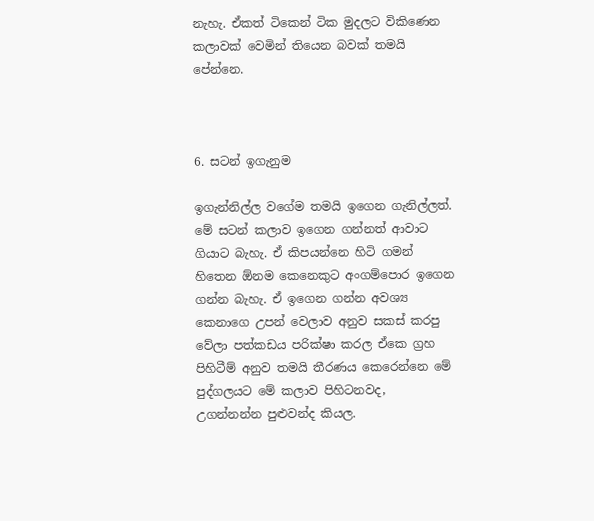නැහැ. ඒකත් ටිකෙන් ටික මුදලට විකිණෙන කලාවක් වෙමින් තියෙන බවක් තමයි පේන්නෙ.



6. සටන් ඉගැනුම

ඉගැන්නිල්ල වගේම තමයි ඉගෙන ගැනිල්ලත්. මේ සටන් කලාව ඉගෙන ගන්නත් ආවාට ගියාට බැහැ. ඒ කිපයන්නෙ හිටි ගමන් හිතෙන ඕනම කෙනෙකුට අංගම්පොර ඉගෙන ගන්න බැහැ. ඒ ඉගෙන ගන්න අවශ්‍ය කෙනාගෙ උපන් වෙලාව අනුව සකස් කරපු වේලා පත්කඩය පරික්ෂා කරල ඒකෙ ග්‍රහ පිහිටීම් අනුව තමයි තීරණය කෙරෙන්නෙ මේ පුද්ගලයට මේ කලාව පිහිටනවද, උගන්නන්න පුළුවන්ද කියල.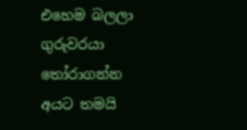එහෙම බලලා ගුරුවරයා තෝරාගන්න අයට තමයි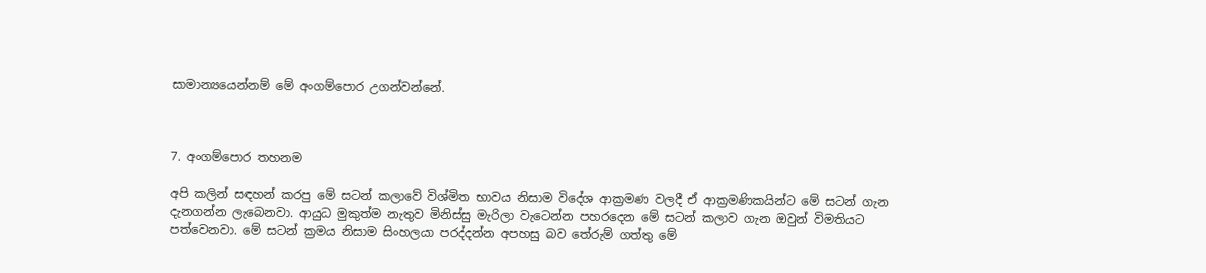සාමාන්‍යයෙන්නම් මේ අංගම්පොර උගන්වන්නේ.



7. අංගම්පොර තහනම

අපි කලින් සඳහන් කරපු මේ සටන් කලාවේ විශ්මිත භාවය නිසාම විදේශ ආක්‍රමණ වලදී ඒ ආක්‍රමණිකයින්ට මේ සටන් ගැන දැනගන්න ලැබෙනවා. ආයුධ මුකුත්ම නැතුව මිනිස්සු මැරිලා වැටෙන්න පහරදෙන මේ සටන් කලාව ගැන ඔවුන් විමතියට පත්වෙනවා. මේ සටන් ක්‍රමය නිසාම සිංහලයා පරද්දන්න අපහසු බව තේරුම් ගත්තු මේ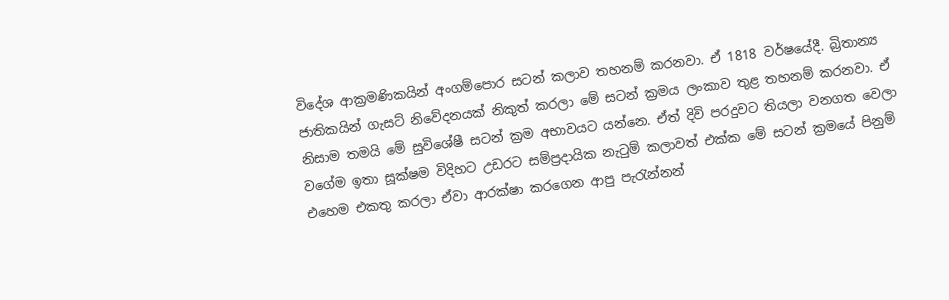විදේශ ආක්‍රමණිකයින් අංගම්පොර සටන් කලාව තහනම් කරනවා. ඒ 1818 වර්ෂයේදී. බ්‍රිතාන්‍ය ජාතිකයින් ගැසට් නිවේදනයක් නිකුත් කරලා මේ සටන් ක්‍රමය ලංකාව තුළ තහනම් කරනවා. ඒ නිසාම තමයි මේ සුවිශේෂී සටන් ක්‍රම අභාවයට යන්නෙ. ඒත් දිවි පරදුවට තියලා වනගත වෙලා වගේම ඉතා සූක්ෂම විදිහට උඩරට සම්ප්‍රදායික නැටුම් කලාවත් එක්ක මේ සටන් ක්‍රමයේ පිනුම් එහෙම එකතු කරලා ඒවා ආරක්ෂා කරගෙන ආපු පැරැන්නන්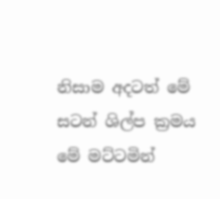නිසාම අදටත් මේ සටන් ශිල්ප ක්‍රමය මේ මට්ටමින්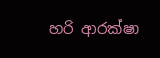හරි ආරක්ෂා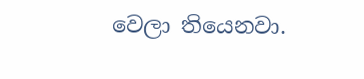වෙලා තියෙනවා.